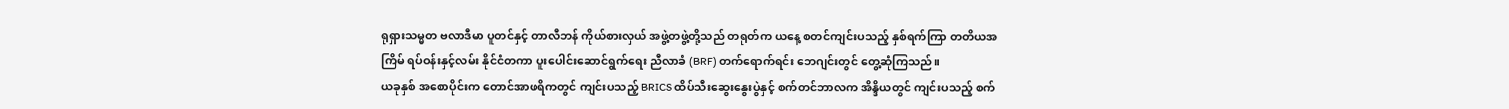ရုရှားသမ္မတ ဗလာဒီမာ ပူတင်နှင့် တာလီဘန် ကိုယ်စားလှယ် အဖွဲ့တဖွဲ့တို့သည် တရုတ်က ယနေ့ စတင်ကျင်းပသည့် နှစ်ရက်ကြာ တတိယအကြိမ် ရပ်ဝန်းနှင့်လမ်း နိုင်ငံတကာ ပူးပေါင်းဆောင်ရွက်ရေး ညီလာခံ (BRF) တက်ရောက်ရင်း ဘေဂျင်းတွင် တွေ့ဆုံကြသည်။
ယခုနှစ် အစောပိုင်းက တောင်အာဖရိကတွင် ကျင်းပသည့် BRICS ထိပ်သီးဆွေးနွေးပွဲနှင့် စက်တင်ဘာလက အိန္ဒိယတွင် ကျင်းပသည့် စက်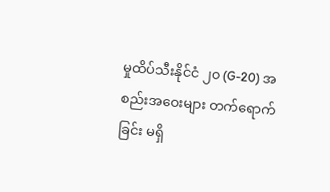မှုထိပ်သီးနိုင်ငံ ၂၀ (G-20) အစည်းအဝေးများ တက်ရောက်ခြင်း မရှိ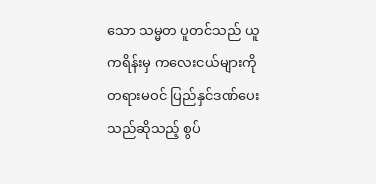သော သမ္မတ ပူတင်သည် ယူကရိန်းမှ ကလေးငယ်များကို တရားမဝင် ပြည်နှင်ဒဏ်ပေးသည်ဆိုသည့် စွပ်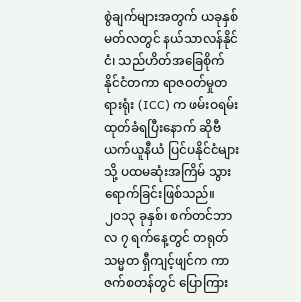စွဲချက်များအတွက် ယခုနှစ် မတ်လတွင် နယ်သာလန်နိုင်ငံ၊ သည်ဟိတ်အခြေစိုက် နိုင်ငံတကာ ရာဇဝတ်မှုတရားရုံး (ICC) က ဖမ်းဝရမ်းထုတ်ခံရပြီးနောက် ဆိုဗီယက်ယူနီယံ ပြင်ပနိုင်ငံများသို့ ပထမဆုံးအကြိမ် သွားရောက်ခြင်းဖြစ်သည်။
၂၀၁၃ ခုနှစ်၊ စက်တင်ဘာလ ၇ ရက်နေ့တွင် တရုတ်သမ္မတ ရှီကျင့်ဖျင်က ကာဇက်စတန်တွင် ပြောကြား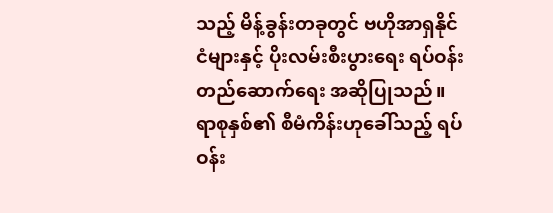သည့် မိန့်ခွန်းတခုတွင် ဗဟိုအာရှနိုင်ငံများနှင့် ပိုးလမ်းစီးပွားရေး ရပ်ဝန်း တည်ဆောက်ရေး အဆိုပြုသည်။
ရာစုနှစ်၏ စီမံကိန်းဟုခေါ်သည့် ရပ်ဝန်း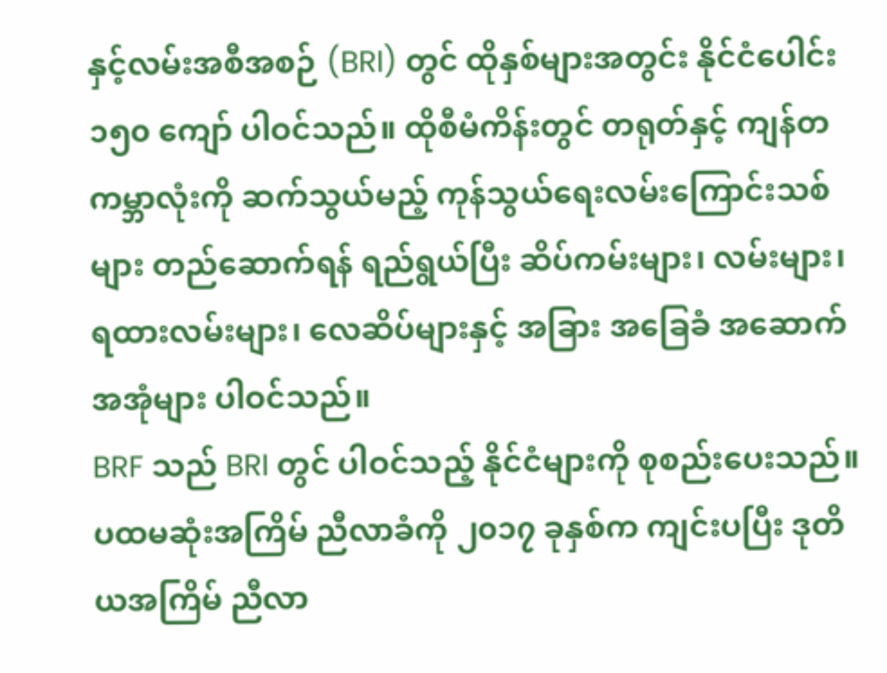နှင့်လမ်းအစီအစဉ် (BRI) တွင် ထိုနှစ်များအတွင်း နိုင်ငံပေါင်း ၁၅၀ ကျော် ပါဝင်သည်။ ထိုစီမံကိန်းတွင် တရုတ်နှင့် ကျန်တကမ္ဘာလုံးကို ဆက်သွယ်မည့် ကုန်သွယ်ရေးလမ်းကြောင်းသစ်များ တည်ဆောက်ရန် ရည်ရွယ်ပြီး ဆိပ်ကမ်းများ၊ လမ်းများ၊ ရထားလမ်းများ၊ လေဆိပ်များနှင့် အခြား အခြေခံ အဆောက်အအုံများ ပါဝင်သည်။
BRF သည် BRI တွင် ပါဝင်သည့် နိုင်ငံများကို စုစည်းပေးသည်။ ပထမဆုံးအကြိမ် ညီလာခံကို ၂၀၁၇ ခုနှစ်က ကျင်းပပြီး ဒုတိယအကြိမ် ညီလာ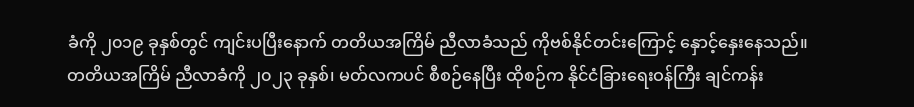ခံကို ၂၀၁၉ ခုနှစ်တွင် ကျင်းပပြီးနောက် တတိယအကြိမ် ညီလာခံသည် ကိုဗစ်နိုင်တင်းကြောင့် နှောင့်နှေးနေသည်။
တတိယအကြိမ် ညီလာခံကို ၂၀၂၃ ခုနှစ်၊ မတ်လကပင် စီစဉ်နေပြီး ထိုစဉ်က နိုင်ငံခြားရေးဝန်ကြီး ချင်ကန်း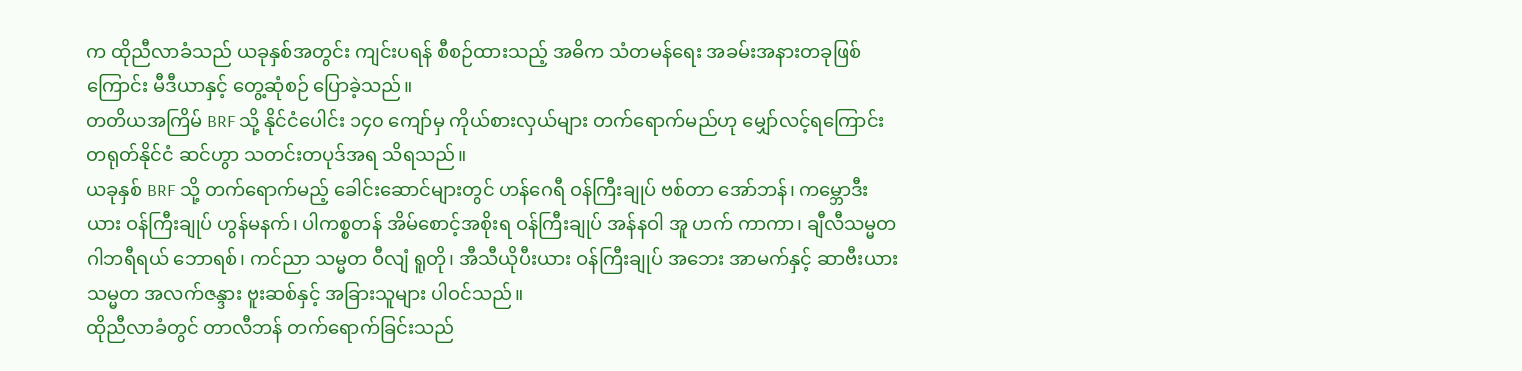က ထိုညီလာခံသည် ယခုနှစ်အတွင်း ကျင်းပရန် စီစဉ်ထားသည့် အဓိက သံတမန်ရေး အခမ်းအနားတခုဖြစ်ကြောင်း မီဒီယာနှင့် တွေ့ဆုံစဉ် ပြောခဲ့သည်။
တတိယအကြိမ် BRF သို့ နိုင်ငံပေါင်း ၁၄၀ ကျော်မှ ကိုယ်စားလှယ်များ တက်ရောက်မည်ဟု မျှော်လင့်ရကြောင်း တရုတ်နိုင်ငံ ဆင်ဟွာ သတင်းတပုဒ်အရ သိရသည်။
ယခုနှစ် BRF သို့ တက်ရောက်မည့် ခေါင်းဆောင်များတွင် ဟန်ဂေရီ ဝန်ကြီးချုပ် ဗစ်တာ အော်ဘန်၊ ကမ္ဘောဒီးယား ဝန်ကြီးချုပ် ဟွန်မနက်၊ ပါကစ္စတန် အိမ်စောင့်အစိုးရ ဝန်ကြီးချုပ် အန်နဝါ အူ ဟက် ကာကာ၊ ချီလီသမ္မတ ဂါဘရီရယ် ဘောရစ်၊ ကင်ညာ သမ္မတ ဝီလျံ ရူတို၊ အီသီယိုပီးယား ဝန်ကြီးချုပ် အဘေး အာမက်နှင့် ဆာဗီးယား သမ္မတ အလက်ဇန္ဒား ဗူးဆစ်နှင့် အခြားသူများ ပါဝင်သည်။
ထိုညီလာခံတွင် တာလီဘန် တက်ရောက်ခြင်းသည်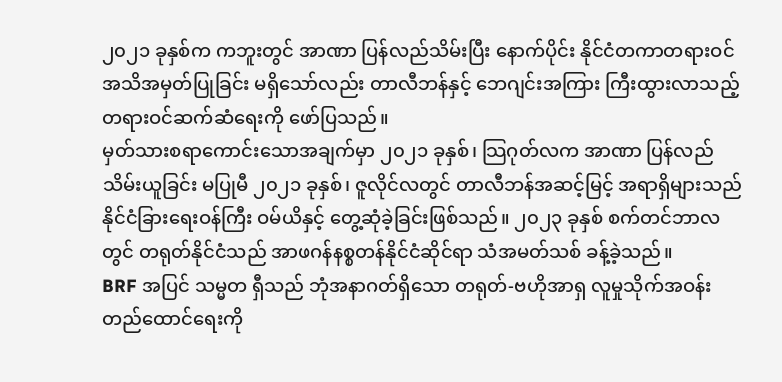၂၀၂၁ ခုနှစ်က ကဘူးတွင် အာဏာ ပြန်လည်သိမ်းပြီး နောက်ပိုင်း နိုင်ငံတကာတရားဝင် အသိအမှတ်ပြုခြင်း မရှိသော်လည်း တာလီဘန်နှင့် ဘေဂျင်းအကြား ကြီးထွားလာသည့် တရားဝင်ဆက်ဆံရေးကို ဖော်ပြသည်။
မှတ်သားစရာကောင်းသောအချက်မှာ ၂၀၂၁ ခုနှစ်၊ သြဂုတ်လက အာဏာ ပြန်လည် သိမ်းယူခြင်း မပြုမီ ၂၀၂၁ ခုနှစ်၊ ဇူလိုင်လတွင် တာလီဘန်အဆင့်မြင့် အရာရှိများသည် နိုင်ငံခြားရေးဝန်ကြီး ဝမ်ယိနှင့် တွေ့ဆုံခဲ့ခြင်းဖြစ်သည်။ ၂၀၂၃ ခုနှစ် စက်တင်ဘာလတွင် တရုတ်နိုင်ငံသည် အာဖဂန်နစ္စတန်နိုင်ငံဆိုင်ရာ သံအမတ်သစ် ခန့်ခဲ့သည်။
BRF အပြင် သမ္မတ ရှီသည် ဘုံအနာဂတ်ရှိသော တရုတ်-ဗဟိုအာရှ လူမှုသိုက်အဝန်း တည်ထောင်ရေးကို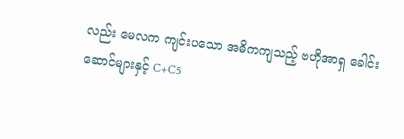လည်း မေလက ကျင်းပသော အဓိကကျသည့် ဗဟိုအာရှ ခေါင်းဆောင်များနှင့် C+C5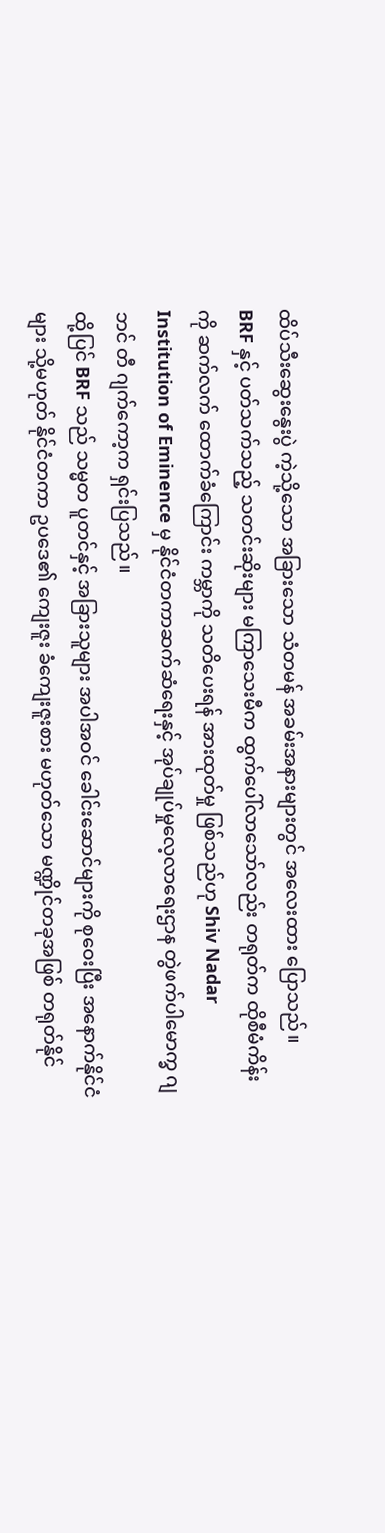ထိပ်သီးဆွေးနွေးပွဲ ကဲ့သို့သော အခြားသော သံတမန် အခမ်းအနားများတွင် အလေးထား ပြောသည်။
BRF နှင့် ပတ်သက်သည့် သတင်းဆိုးများ မကြာသေးမီက ထွက်ပေါ်လာသော်လည်း တရုတ်က ထိုစီမံကိန်းကို ဆက်လက် ထောက်ခံကြောင်း ကမ္ဘာကို သတိပေးရန် အားထုတ်မှု ဖြစ်သည်ဟု Shiv Nadar Institution of Eminence မှ နိုင်ငံတကာဆက်ဆံရေးနှင့် အုပ်ချုပ်မှုလေ့လာရေးဌာန တွဲဖက်ပါမောက္ခ ဂျဘင် တီ ဂျက်ကော့က ရှင်းပြသည်။
ထို့ပြင် BRF သည် သမ္မတ ပူတင်နှင့် အခြားသူများ အပါအဝင် ခေါင်းဆောင်များကို စုဝေးပြီး အနောက်နိုင်ငံများ သို့မဟုတ် နိုင်ငံတကာ ဥပဒေ၏ ကျေးဇူး ခံကျေးဇူးစား မဟုတ်သော မဏ္ဍိုင်တခုအဖြစ် တရုတ်နိုင်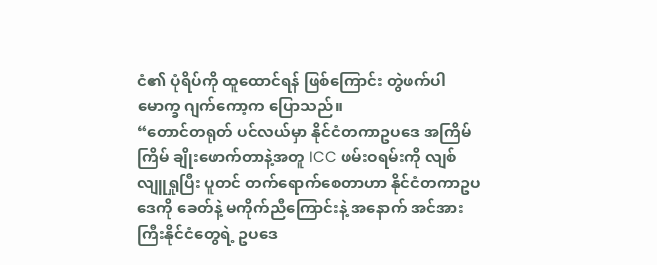ငံ၏ ပုံရိပ်ကို ထူထောင်ရန် ဖြစ်ကြောင်း တွဲဖက်ပါမောက္ခ ဂျက်ကော့က ပြောသည်။
“တောင်တရုတ် ပင်လယ်မှာ နိုင်ငံတကာဥပဒေ အကြိမ်ကြိမ် ချိုးဖောက်တာနဲ့အတူ ICC ဖမ်းဝရမ်းကို လျစ်လျူရှုပြီး ပူတင် တက်ရောက်စေတာဟာ နိုင်ငံတကာဥပဒေကို ခေတ်နဲ့ မကိုက်ညီကြောင်းနဲ့ အနောက် အင်အားကြီးနိုင်ငံတွေရဲ့ ဥပဒေ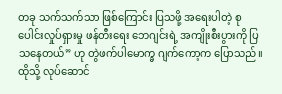တခု သက်သက်သာ ဖြစ်ကြောင်း ပြသဖို့ အရေးပါတဲ့ စုပေါင်းလှုပ်ရှားမှု ဖန်တီးရေး ဘေဂျင်းရဲ့ အကျိုးစီးပွားကို ပြသနေတယ်” ဟု တွဲဖက်ပါမောက္ခ ဂျက်ကော့က ပြောသည်။
ထိုသို့ လုပ်ဆောင်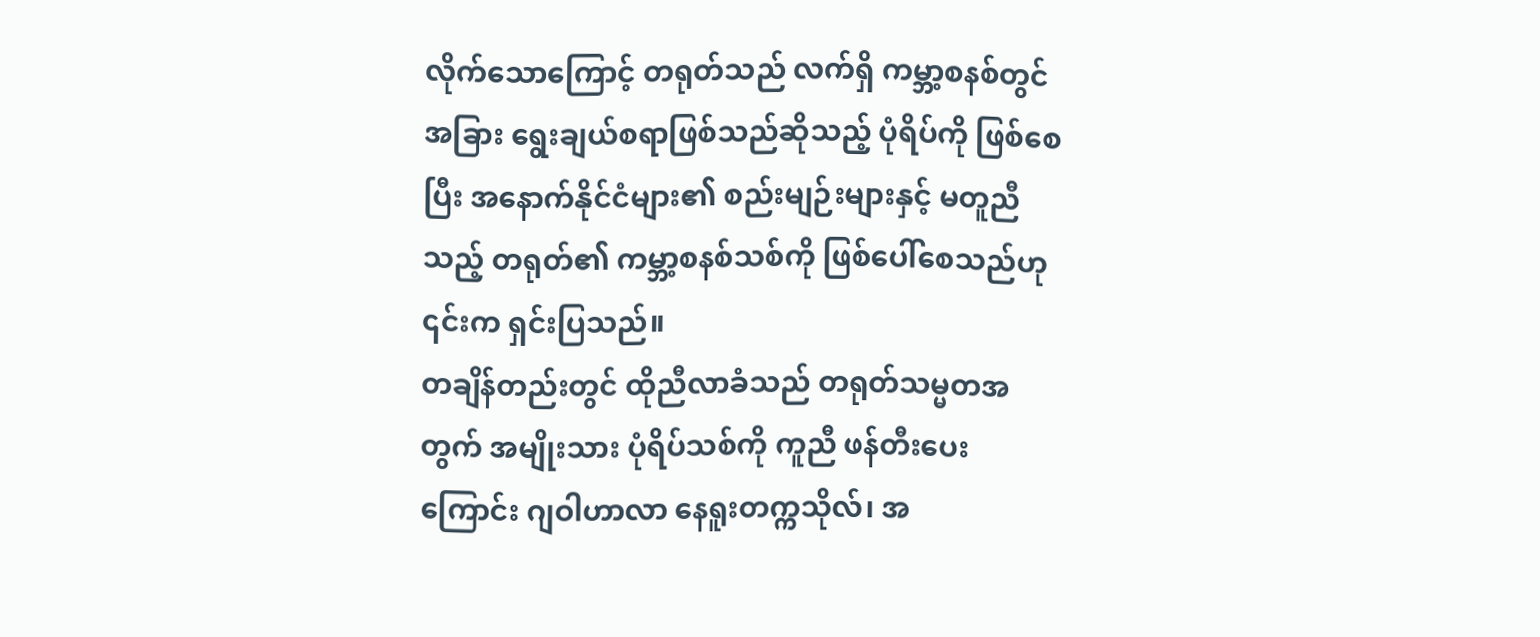လိုက်သောကြောင့် တရုတ်သည် လက်ရှိ ကမ္ဘာ့စနစ်တွင် အခြား ရွေးချယ်စရာဖြစ်သည်ဆိုသည့် ပုံရိပ်ကို ဖြစ်စေပြီး အနောက်နိုင်ငံများ၏ စည်းမျဉ်းများနှင့် မတူညီသည့် တရုတ်၏ ကမ္ဘာ့စနစ်သစ်ကို ဖြစ်ပေါ်စေသည်ဟု ၎င်းက ရှင်းပြသည်။
တချိန်တည်းတွင် ထိုညီလာခံသည် တရုတ်သမ္မတအတွက် အမျိုးသား ပုံရိပ်သစ်ကို ကူညီ ဖန်တီးပေးကြောင်း ဂျဝါဟာလာ နေရူးတက္ကသိုလ်၊ အ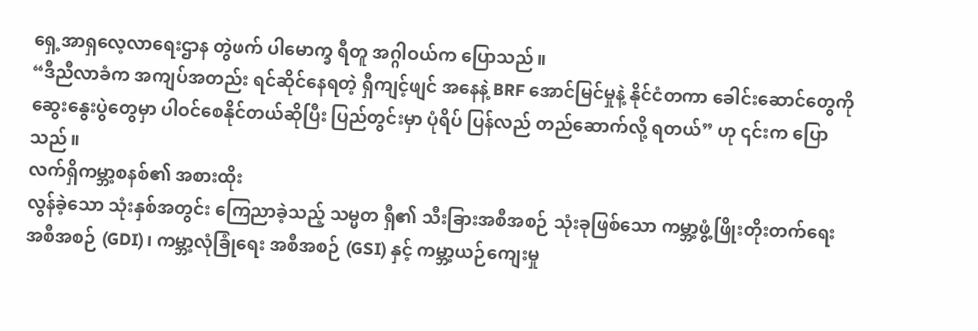ရှေ့အာရှလေ့လာရေးဌာန တွဲဖက် ပါမောက္ခ ရီတူ အဂ္ဂါဝယ်က ပြောသည်။
“ဒီညီလာခံက အကျပ်အတည်း ရင်ဆိုင်နေရတဲ့ ရှီကျင့်ဖျင် အနေနဲ့ BRF အောင်မြင်မှုနဲ့ နိုင်ငံတကာ ခေါင်းဆောင်တွေကို ဆွေးနွေးပွဲတွေမှာ ပါဝင်စေနိုင်တယ်ဆိုပြီး ပြည်တွင်းမှာ ပုံရိပ် ပြန်လည် တည်ဆောက်လို့ ရတယ်” ဟု ၎င်းက ပြောသည်။
လက်ရှိကမ္ဘာ့စနစ်၏ အစားထိုး
လွန်ခဲ့သော သုံးနှစ်အတွင်း ကြေညာခဲ့သည့် သမ္မတ ရှီ၏ သီးခြားအစီအစဉ် သုံးခုဖြစ်သော ကမ္ဘာ့ဖွံ့ဖြိုးတိုးတက်ရေး အစီအစဉ် (GDI)၊ ကမ္ဘာ့လုံခြုံရေး အစီအစဉ် (GSI) နှင့် ကမ္ဘာ့ယဉ်ကျေးမှု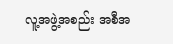လူ့အဖွဲ့အစည်း အစီအ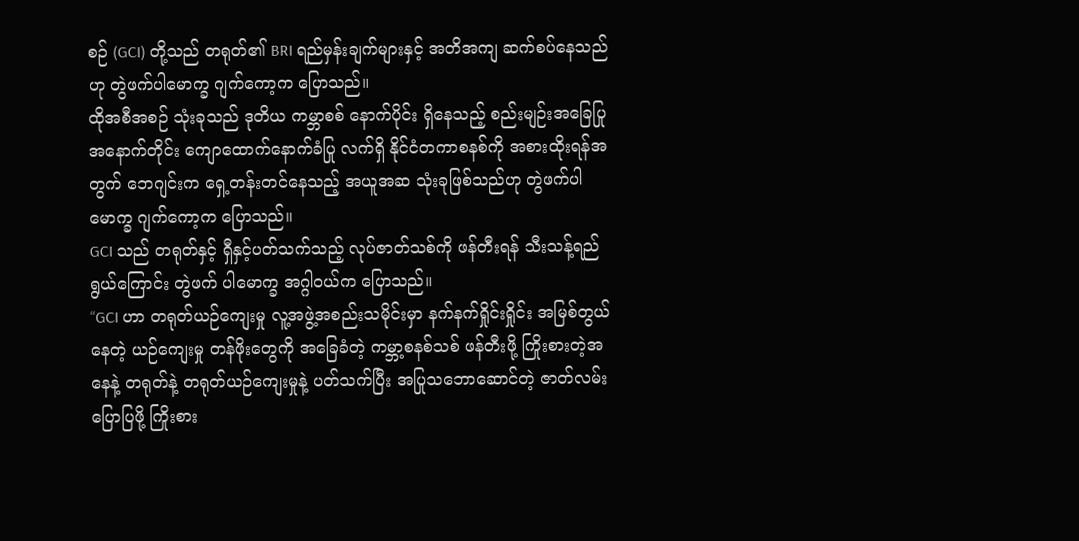စဉ် (GCI) တို့သည် တရုတ်၏ BRI ရည်မှန်းချက်များနှင့် အတိအကျ ဆက်စပ်နေသည်ဟု တွဲဖက်ပါမောက္ခ ဂျက်ကော့က ပြောသည်။
ထိုအစီအစဉ် သုံးခုသည် ဒုတိယ ကမ္ဘာစစ် နောက်ပိုင်း ရှိနေသည့် စည်းမျဉ်းအခြေပြု အနောက်တိုင်း ကျောထောက်နောက်ခံပြု လက်ရှိ နိုင်ငံတကာစနစ်ကို အစားထိုးရန်အတွက် ဘေဂျင်းက ရှေ့တန်းတင်နေသည့် အယူအဆ သုံးခုဖြစ်သည်ဟု တွဲဖက်ပါမောက္ခ ဂျက်ကော့က ပြောသည်။
GCI သည် တရုတ်နှင့် ရှီနှင့်ပတ်သက်သည့် လုပ်ဇာတ်သစ်ကို ဖန်တီးရန် သီးသန့်ရည်ရွယ်ကြောင်း တွဲဖက် ပါမောက္ခ အဂ္ဂါဝယ်က ပြောသည်။
“GCI ဟာ တရုတ်ယဉ်ကျေးမှု လူ့အဖွဲ့အစည်းသမိုင်းမှာ နက်နက်ရှိုင်းရှိုင်း အမြစ်တွယ်နေတဲ့ ယဉ်ကျေးမှု တန်ဖိုးတွေကို အခြေခံတဲ့ ကမ္ဘာ့စနစ်သစ် ဖန်တီးဖို့ ကြိုးစားတဲ့အနေနဲ့ တရုတ်နဲ့ တရုတ်ယဉ်ကျေးမှုနဲ့ ပတ်သက်ပြီး အပြုသဘောဆောင်တဲ့ ဇာတ်လမ်း ပြောပြဖို့ ကြိုးစား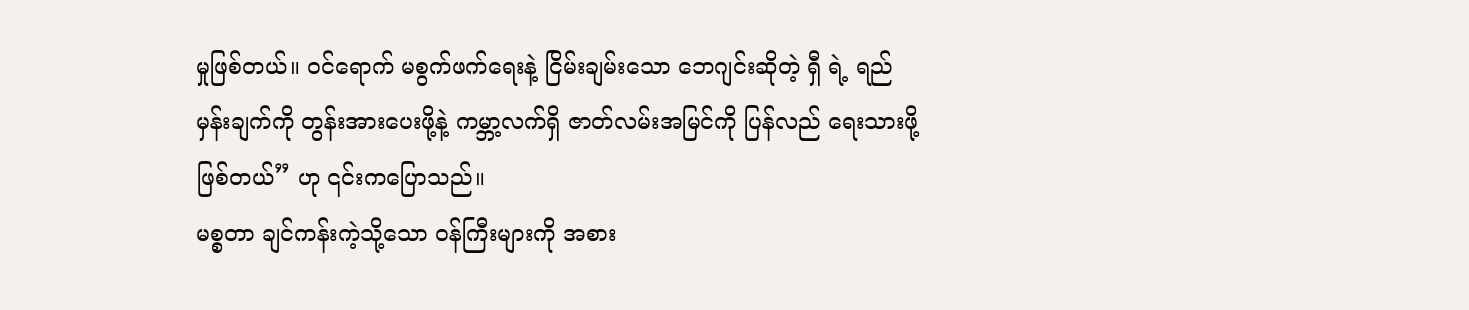မှုဖြစ်တယ်။ ဝင်ရောက် မစွက်ဖက်ရေးနဲ့ ငြိမ်းချမ်းသော ဘေဂျင်းဆိုတဲ့ ရှီ ရဲ့ ရည်မှန်းချက်ကို တွန်းအားပေးဖို့နဲ့ ကမ္ဘာ့လက်ရှိ ဇာတ်လမ်းအမြင်ကို ပြန်လည် ရေးသားဖို့ဖြစ်တယ်” ဟု ၎င်းကပြောသည်။
မစ္စတာ ချင်ကန်းကဲ့သို့သော ဝန်ကြီးများကို အစား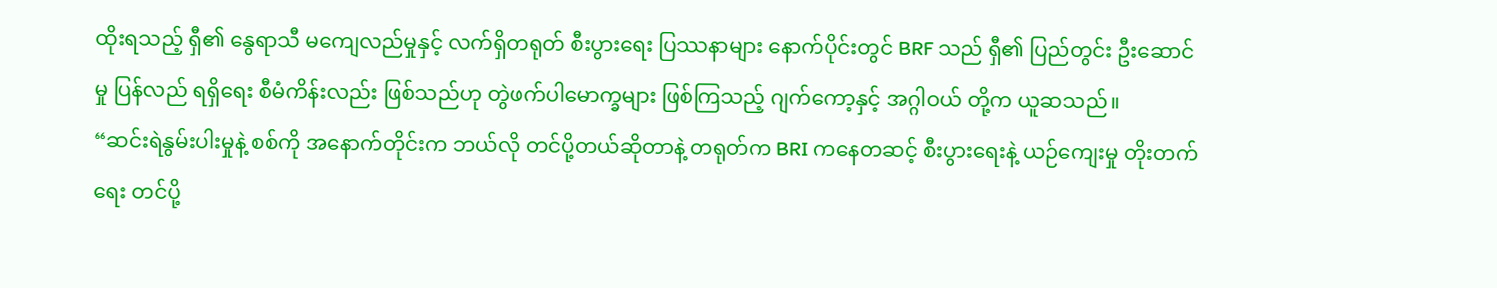ထိုးရသည့် ရှီ၏ နွေရာသီ မကျေလည်မှုနှင့် လက်ရှိတရုတ် စီးပွားရေး ပြဿနာများ နောက်ပိုင်းတွင် BRF သည် ရှီ၏ ပြည်တွင်း ဦးဆောင်မှု ပြန်လည် ရရှိရေး စီမံကိန်းလည်း ဖြစ်သည်ဟု တွဲဖက်ပါမောက္ခများ ဖြစ်ကြသည့် ဂျက်ကော့နှင့် အဂ္ဂါဝယ် တို့က ယူဆသည်။
“ဆင်းရဲနွမ်းပါးမှုနဲ့ စစ်ကို အနောက်တိုင်းက ဘယ်လို တင်ပို့တယ်ဆိုတာနဲ့ တရုတ်က BRI ကနေတဆင့် စီးပွားရေးနဲ့ ယဉ်ကျေးမှု တိုးတက်ရေး တင်ပို့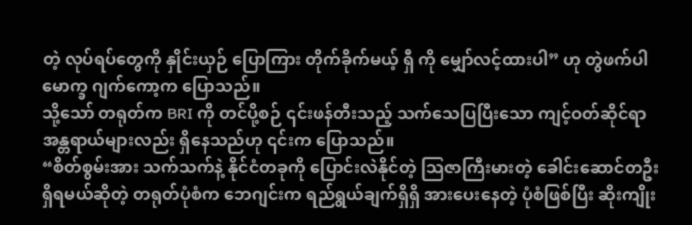တဲ့ လုပ်ရပ်တွေကို နှိုင်းယှဉ် ပြောကြား တိုက်ခိုက်မယ့် ရှီ ကို မျှော်လင့်ထားပါ” ဟု တွဲဖက်ပါမောက္ခ ဂျက်ကော့က ပြောသည်။
သို့သော် တရုတ်က BRI ကို တင်ပို့စဉ် ၎င်းဖန်တီးသည့် သက်သေပြပြီးသော ကျင့်ဝတ်ဆိုင်ရာ အန္တရာယ်များလည်း ရှိနေသည်ဟု ၎င်းက ပြောသည်။
“စိတ်စွမ်းအား သက်သက်နဲ့ နိုင်ငံတခုကို ပြောင်းလဲနိုင်တဲ့ သြဇာကြီးမားတဲ့ ခေါင်းဆောင်တဦး ရှိရမယ်ဆိုတဲ့ တရုတ်ပုံစံက ဘေဂျင်းက ရည်ရွယ်ချက်ရှိရှိ အားပေးနေတဲ့ ပုံစံဖြစ်ပြီး ဆိုးကျိုး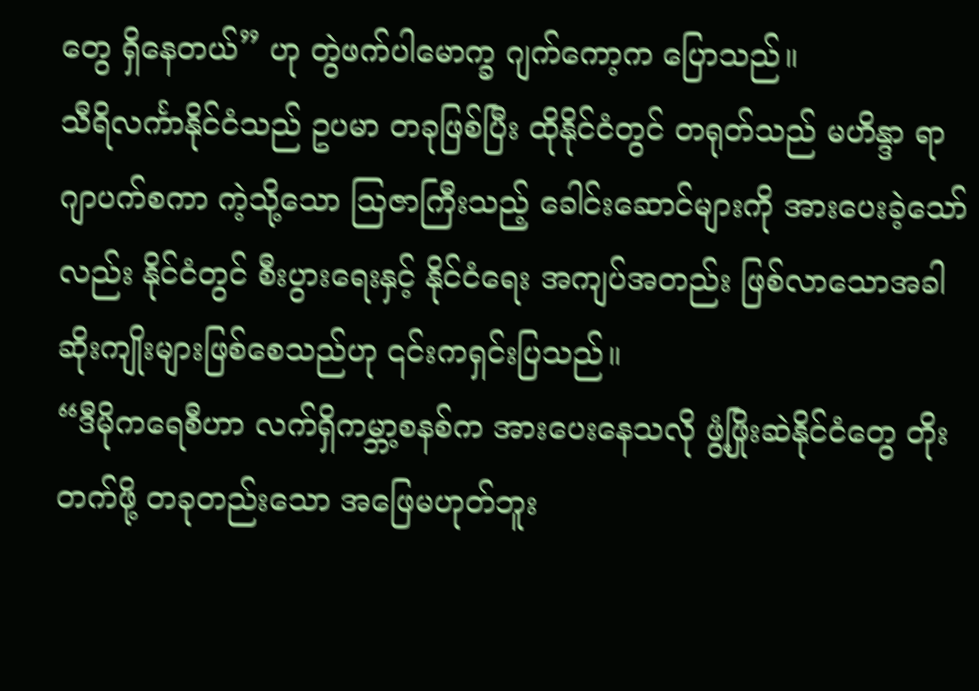တွေ ရှိနေတယ်” ဟု တွဲဖက်ပါမောက္ခ ဂျက်ကော့က ပြောသည်။
သီရိလင်္ကာနိုင်ငံသည် ဥပမာ တခုဖြစ်ပြီး ထိုနိုင်ငံတွင် တရုတ်သည် မဟိန္ဒာ ရာဂျာပက်စကာ ကဲ့သို့သော သြဇာကြီးသည့် ခေါင်းဆောင်များကို အားပေးခဲ့သော်လည်း နိုင်ငံတွင် စီးပွားရေးနှင့် နိုင်ငံရေး အကျပ်အတည်း ဖြစ်လာသောအခါ ဆိုးကျိုးများဖြစ်စေသည်ဟု ၎င်းကရှင်းပြသည်။
“ဒီမိုကရေစီဟာ လက်ရှိကမ္ဘာ့စနစ်က အားပေးနေသလို ဖွံ့ဖြိုးဆဲနိုင်ငံတွေ တိုးတက်ဖို့ တခုတည်းသော အဖြေမဟုတ်ဘူး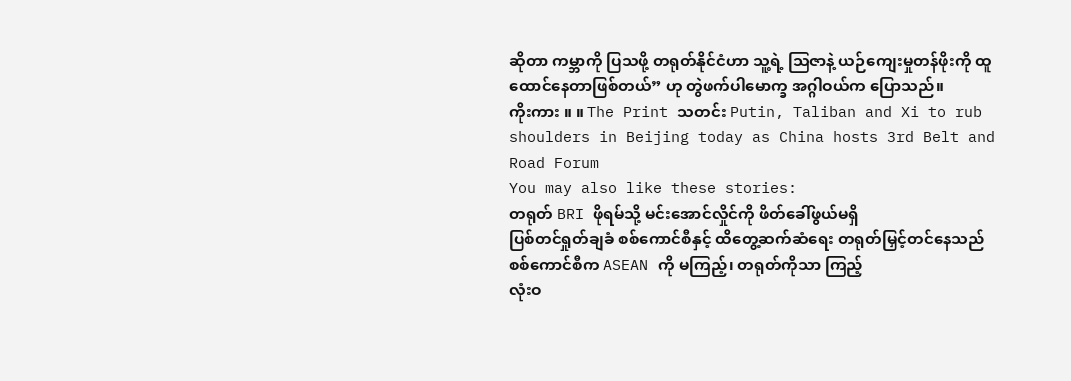ဆိုတာ ကမ္ဘာကို ပြသဖို့ တရုတ်နိုင်ငံဟာ သူ့ရဲ့ သြဇာနဲ့ ယဉ်ကျေးမှုတန်ဖိုးကို ထူထောင်နေတာဖြစ်တယ်” ဟု တွဲဖက်ပါမောက္ခ အဂ္ဂါဝယ်က ပြောသည်။
ကိုးကား ။ ။ The Print သတင်း Putin, Taliban and Xi to rub shoulders in Beijing today as China hosts 3rd Belt and Road Forum
You may also like these stories:
တရုတ် BRI ဖိုရမ်သို့ မင်းအောင်လှိုင်ကို ဖိတ်ခေါ်ဖွယ်မရှိ
ပြစ်တင်ရှုတ်ချခံ စစ်ကောင်စီနှင့် ထိတွေ့ဆက်ဆံရေး တရုတ်မြှင့်တင်နေသည်
စစ်ကောင်စီက ASEAN ကို မကြည့်၊ တရုတ်ကိုသာ ကြည့်
လုံးဝ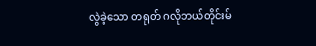လွဲခဲ့သော တရုတ် ဂလိုဘယ်တိုင်းမ်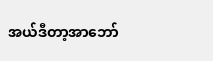အယ်ဒီတာ့အာဘော်